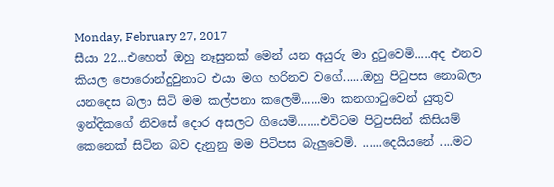Monday, February 27, 2017
සීයා 22...එහෙත් ඔහු නෑසුනක් මෙන් යන අයුරු මා දුටුවෙමි.....අද එනව කියල පොරොන්දුවුනාට එයා මග හරිනව වගේ......ඔහු පිටුපස නොබලා යනදෙස බලා සිටි මම කල්පනා කලෙමි......මා කනගාටුවෙන් යුතුව ඉන්දිකගේ නිවසේ දොර අසලට ගියෙමි.......එවිටම පිටුපසින් කිසියම් කෙනෙක් සිටින බව දැනුනු මම පිටිපස බැලුවෙමි. ......දෙයියනේ ....මට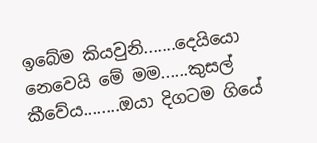ඉබේම කියවුනි.......දෙයියො නෙවෙයි මේ මම......කුසල් කීවේය........ඔයා දිගටම ගියේ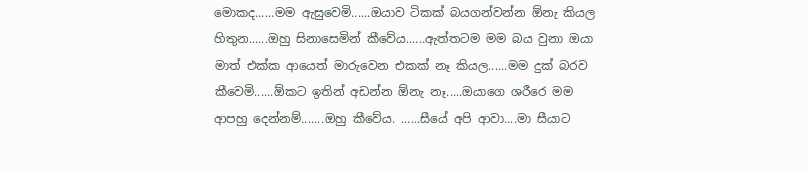මොකද......මම ඇසුවෙමි......ඔයාව ටිකක් බයගන්වන්න ඕනැ කියල හිතුන......ඔහු සිනාසෙමින් කීවේය......ඇත්තටම මම බය වුනා ඔයා මාත් එක්ක ආයෙත් මාරුවෙන එකක් නෑ කියල......මම දුක් බරව කීවෙමි......ඕකට ඉතින් අඩන්න ඕනැ නෑ.....ඔයාගෙ ශරීරෙ මම ආපහු දෙන්නම්.......ඔහු කීවේය. ......සීයේ අපි ආවා....මා සීයාට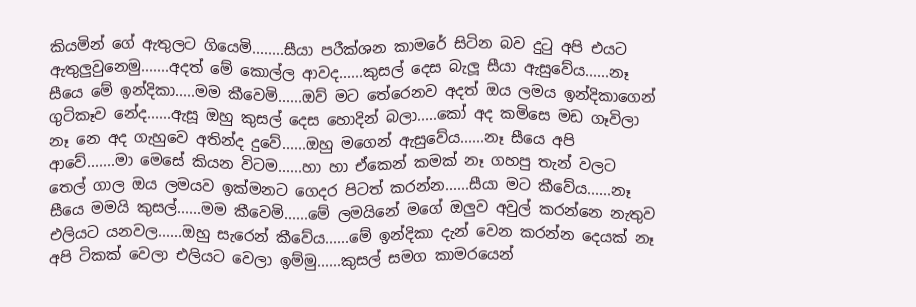කියමින් ගේ ඇතුලට ගියෙමි........සීයා පරීක්ශන කාමරේ සිටින බව දුටු අපි එයට ඇතුලුවුනෙමු.......අදත් මේ කොල්ල ආවද......කුසල් දෙස බැලූ සීයා ඇසුවේය......නෑ සීයෙ මේ ඉන්දිකා.....මම කීවෙමි......ඔව් මට තේරෙනව අදත් ඔය ලමය ඉන්දිකාගෙන් ගුටිකෑව නේද......ඇසූ ඔහු කුසල් දෙස හොදින් බලා.....කෝ අද කමිසෙ මඩ ගෑවිලා නෑ නෙ අද ගැහුවෙ අතින්ද දුවේ......ඔහු මගෙන් ඇසුවේය......නෑ සීයෙ අපි ආවේ.......මා මෙසේ කියන විටම......හා හා ඒකෙන් කමක් නෑ ගහපු තැන් වලට තෙල් ගාල ඔය ලමයව ඉක්මනට ගෙදර පිටත් කරන්න......සීයා මට කීවේය......නෑ සීයෙ මමයි කුසල්......මම කීවෙමි......මේ ලමයිනේ මගේ ඔලුව අවුල් කරන්නෙ නැතුව එලියට යනවල......ඔහු සැරෙන් කීවේය......මේ ඉන්දිකා දැන් වෙන කරන්න දෙයක් නෑ අපි ටිකක් වෙලා එලියට වෙලා ඉම්මු......කුසල් සමග කාමරයෙන්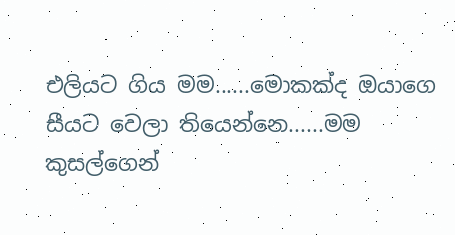එලියට ගිය මම......මොකක්ද ඔයාගෙ සීයට වෙලා තියෙන්නෙ......මම කුසල්ගෙන්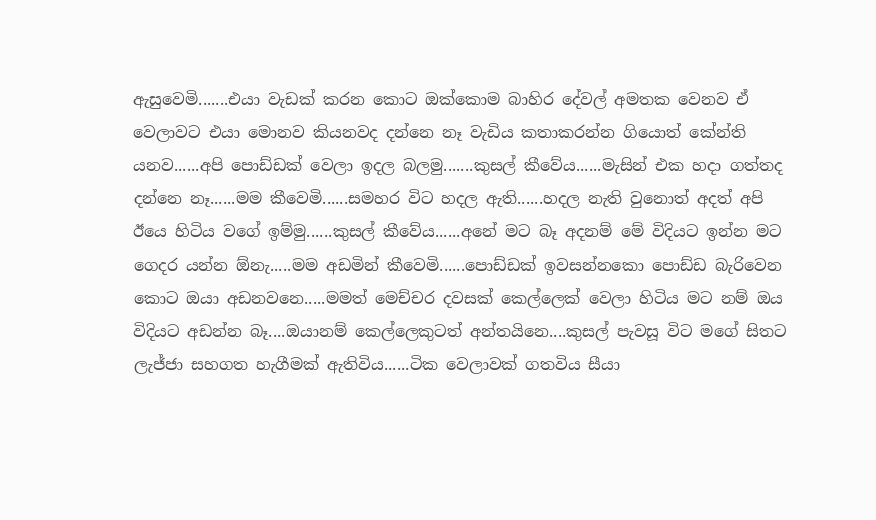ඇසුවෙමි.......එයා වැඩක් කරන කොට ඔක්කොම බාහිර දේවල් අමතක වෙනව ඒ වෙලාවට එයා මොනව කියනවද දන්නෙ නෑ වැඩිය කතාකරන්න ගියොත් කේන්ති යනව......අපි පොඩ්ඩක් වෙලා ඉදල බලමු.......කුසල් කීවේය......මැසින් එක හදා ගත්තද දන්නෙ නෑ......මම කීවෙමි......සමහර විට හදල ඇති......හදල නැති වුනොත් අදත් අපි ඊයෙ හිටිය වගේ ඉම්මු......කුසල් කීවේය......අනේ මට බෑ අදනම් මේ විදියට ඉන්න මට ගෙදර යන්න ඕනැ.....මම අඩමින් කීවෙමි......පොඩ්ඩක් ඉවසන්නකො පොඩ්ඩ බැරිවෙන කොට ඔයා අඩනවනෙ.....මමත් මෙච්චර දවසක් කෙල්ලෙක් වෙලා හිටිය මට නම් ඔය විදියට අඩන්න බෑ....ඔයානම් කෙල්ලෙකුටත් අන්තයිනෙ....කුසල් පැවසූ විට මගේ සිතට ලැජ්ජා සහගත හැගීමක් ඇතිවිය......ටික වෙලාවක් ගතවිය සීයා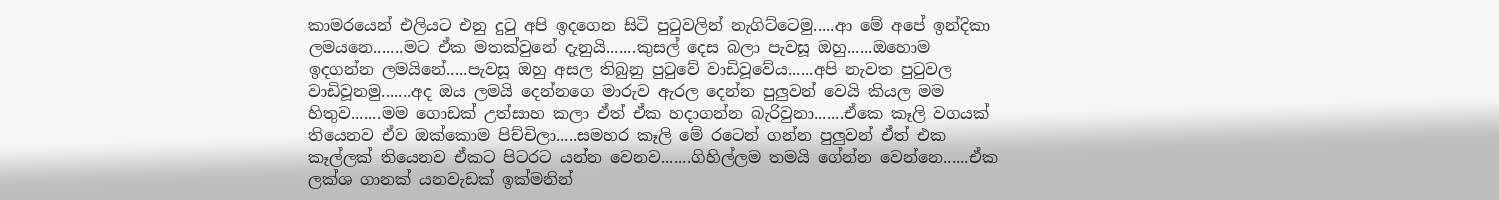කාමරයෙන් එලියට එනු දුටු අපි ඉදගෙන සිටි පුටුවලින් නැගිට්ටෙමු.....ආ මේ අපේ ඉන්දිකා ලමයනෙ.......මට ඒක මතක්වුනේ දැනුයි.......කුසල් දෙස බලා පැවසූ ඔහු......ඔහොම ඉදගන්න ලමයිනේ.....පැවසූ ඔහු අසල තිබුනු පුටුවේ වාඩිවූවේය......අපි නැවත පුටුවල වාඩිවූනමු.......අද ඔය ලමයි දෙන්නගෙ මාරුව ඇරල දෙන්න පුලුවන් වෙයි කියල මම හිතුව.......මම ගොඩක් උත්සාහ කලා ඒත් ඒක හදාගන්න බැරිවුනා.......ඒකෙ කෑලි වගයක් තියෙනව ඒව ඔක්කොම පිච්චිලා.....සමහර කෑලි මේ රටෙන් ගන්න පුලුවන් ඒත් එක කෑල්ලක් තියෙනව ඒකට පිටරට යන්න වෙනව.......ගිහිල්ලම තමයි ගේන්න වෙන්නෙ......ඒක ලක්ශ ගානක් යනවැඩක් ඉක්මනින්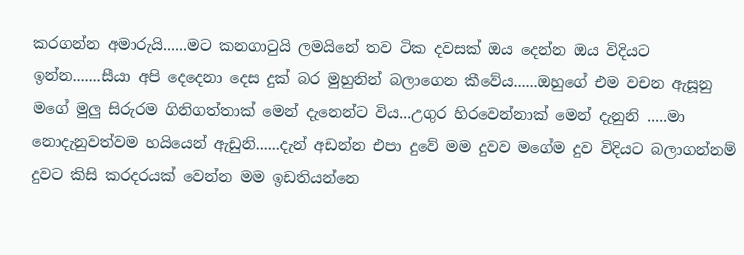කරගන්න අමාරුයි......මට කනගාටුයි ලමයිනේ තව ටික දවසක් ඔය දෙන්න ඔය විදියට ඉන්න.......සීයා අපි දෙදෙනා දෙස දුක් බර මුහුනින් බලාගෙන කීවේය......ඔහුගේ එම වචන ඇසූනු මගේ මුලු සිරුරම ගිනිගත්තාක් මෙන් දැනෙන්ට විය...උගුර හිරවෙන්නාක් මෙන් දැනුනි .....මා නොදැනුවත්වම හයියෙන් ඇඩුනි......දැන් අඩන්න එපා දුවේ මම දුවව මගේම දුව විදියට බලාගන්නම් දුවට කිසි කරදරයක් වෙන්න මම ඉඩතියන්නෙ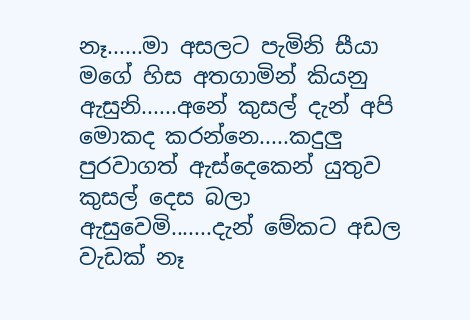නෑ......මා අසලට පැමිනි සීයා මගේ හිස අතගාමින් කියනු ඇසුනි......අනේ කුසල් දැන් අපි මොකද කරන්නෙ.....කදුලු පුරවාගත් ඇස්දෙකෙන් යුතුව කුසල් දෙස බලා ඇසුවෙමි.......දැන් මේකට අඩල වැඩක් නෑ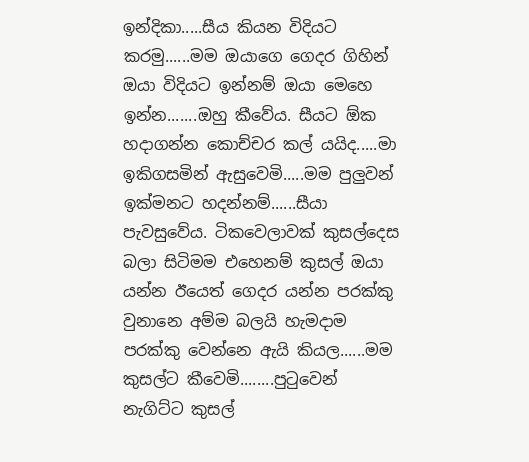ඉන්දිකා.....සීය කියන විදියට කරමු......මම ඔයාගෙ ගෙදර ගිහින් ඔයා විදියට ඉන්නම් ඔයා මෙහෙ ඉන්න.......ඔහු කීවේය. සීයට ඕක හදාගන්න කොච්චර කල් යයිද.....මා ඉකිගසමින් ඇසුවෙමි.....මම පුලුවන් ඉක්මනට හදන්නම්......සීයා පැවසුවේය. ටිකවෙලාවක් කුසල්දෙස බලා සිටිමම එහෙනම් කුසල් ඔයා යන්න ඊයෙත් ගෙදර යන්න පරක්කු වුනානෙ අම්ම බලයි හැමදාම පරක්කු වෙන්නෙ ඇයි කියල......මම කුසල්ට කීවෙමි........පුටුවෙන් නැගිට්ට කුසල්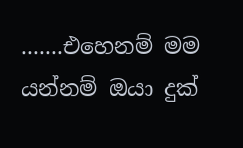.......එහෙනම් මම යන්නම් ඔයා දුක්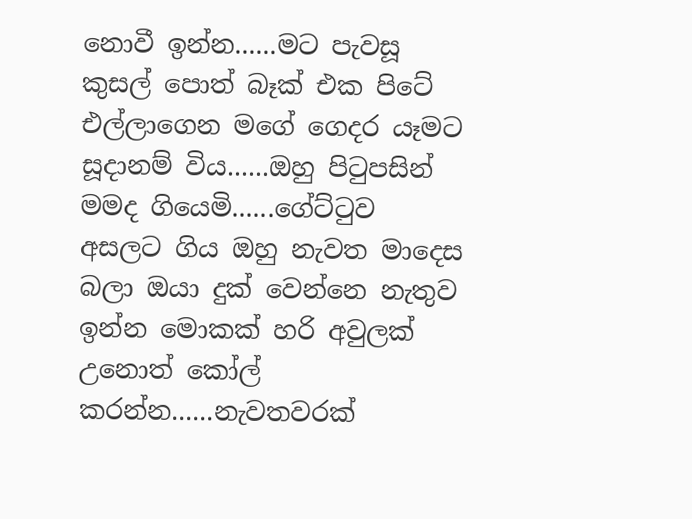නොවී ඉන්න......මට පැවසූ කුසල් පොත් බෑක් එක පිටේ එල්ලාගෙන මගේ ගෙදර යෑමට සූදානම් විය......ඔහු පිටුපසින් මමද ගියෙමි......ගේට්ටුව අසලට ගිය ඔහු නැවත මාදෙස බලා ඔයා දුක් වෙන්නෙ නැතුව ඉන්න මොකක් හරි අවුලක් උනොත් කෝල් කරන්න......නැවතවරක්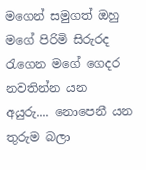මගෙන් සමුගත් ඔහු මගේ පිරිමි සිරුරද රැගෙන මගේ ගෙදර නවතින්න යන අයුරු.... නොපෙනී යන තුරුම බලා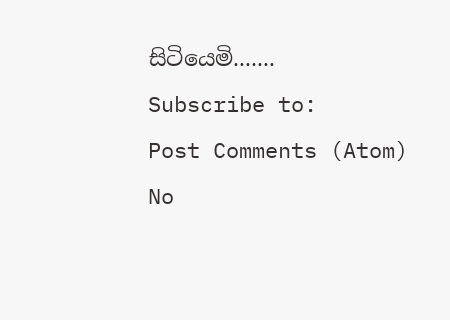සිටියෙමි.......
Subscribe to:
Post Comments (Atom)
No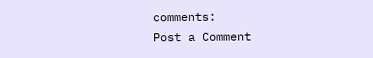comments:
Post a Comment